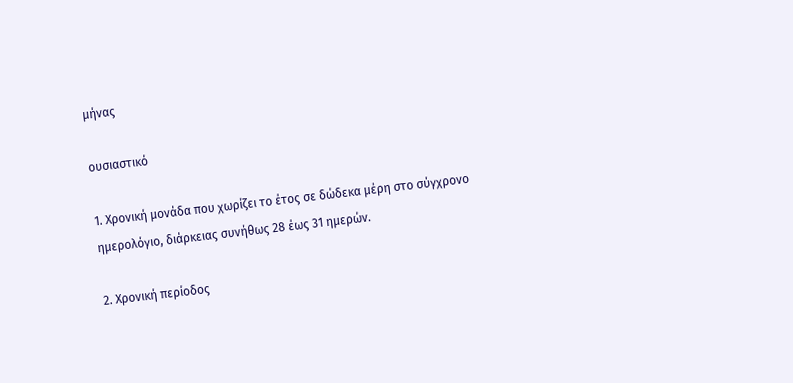μήνας

ουσιαστικό

1. Χρονική μονάδα που χωρίζει το έτος σε δώδεκα μέρη στο σύγχρονο ημερολόγιο, διάρκειας συνήθως 28 έως 31 ημερών.

2. Χρονική περίοδος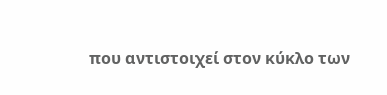που αντιστοιχεί στον κύκλο των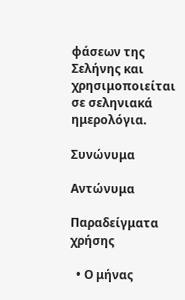φάσεων της Σελήνης και χρησιμοποιείται σε σεληνιακά ημερολόγια.

Συνώνυμα

Αντώνυμα

Παραδείγματα χρήσης

  • Ο μήνας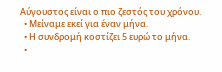Αύγουστος είναι ο πιο ζεστός του χρόνου.
  • Μείναμε εκεί για έναν μήνα.
  • Η συνδρομή κοστίζει 5 ευρώ το μήνα.
  •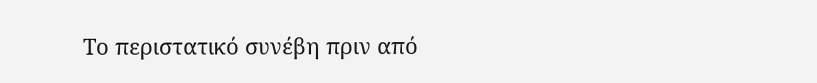Το περιστατικό συνέβη πριν από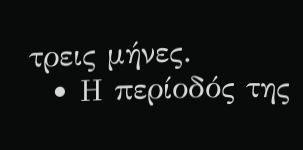τρεις μήνες.
  • Η περίοδός της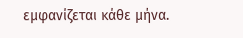εμφανίζεται κάθε μήνα.